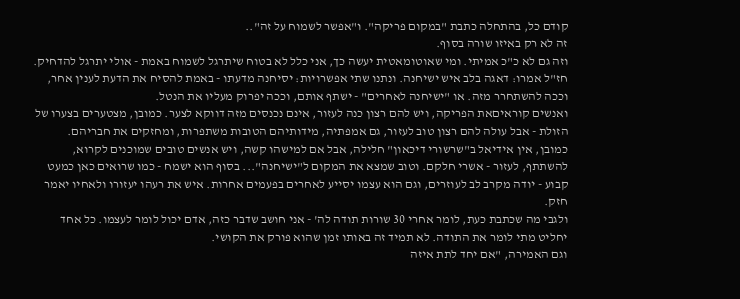קודם כל, בהתחלה כתבת "במקום פריקה". ו"אפשר לשמוח על זה"..
זה לא רק באיזו שורה בסוף.
וזה גם לא כ"כ אמיתי. ומי שאוטומאטית יעשה כך, אני כלל לא בטוח שיתרגל לשמוח באמת - אולי יתרגל להדחיק.
חז"ל אמרו: דאגה בלב איש ישיחנה. ונתנו שתי אפשרויות: יסיחנה מדעתו - באמת להסיח את הדעת לענין אחר, וככה להשתחרר מזה. או "ישיחנה לאחרים" - ישתף אותם, וככה יפרוק מעליו את הנטל.
ואנשים קוראיםאת הפריקה, ויש להם רצון כנה לעזור, אינם נכנסים מזה דווקא לצער. כמובן, מצטערים בצערו של הזולת - אבל עולה להם רצון טוב לעזור, גם אמפתיה, מידותיהם הטובות משתפרות, ומחזקים את חבריהם.
כמובן, אין אידיאל ב"שרשורי דיכאון" חלילה, אבל אם למישהו קשה, ויש אנשים טובים שמוכנים לקרוא, להשתתף, לעזור - אשרי חלקם. וטוב שמצא את המקום ל"ישיחנה"... בסוף הוא ישמח - כמו שרואים כאן כמעט קבוע - יודה מקרב לב לעוזרים, וגם הוא עצמו יסייע לאחרים בפעמים אחרות. איש את רעהו יעזורו ולאחיו יאמר חזק.
ולגבי מה שכתבת כעת, לומר אחרי 30 שורות תודה לה' - אני חושב שדבר כזה, אדם יכול לומר לעצמו. כל אחד יחליט מתי לומר את התודה. לא תמיד זה באותו זמן שהוא פורק את הקושי.
וגם האמירה, "אם יחד לתת איזה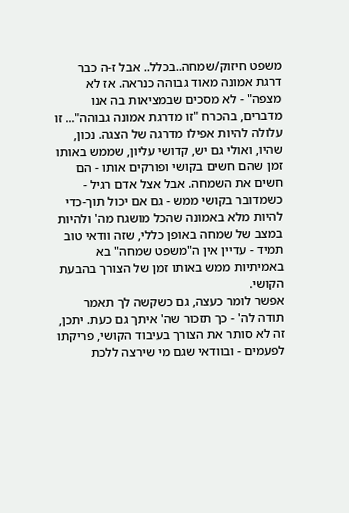משפט חיזוק/שמחה..בכלל.. אבל ז-ה כבר דרגת אמונה מאוד גבוהה כנראה. אז לא מצפה" - לא מסכים שבמציאות בה אנו מדברים, בהכרח "זו מדרגת אמונה גבוהה"... זו עלולה להיות אפילו מדרגה של הצגה. נכון, שהיו, ואולי גם יש, קדושי עליון, שממש באותו זמן שהם חשים בקושי ופורקים אותו - הם חשים את השמחה. אבל אצל אדם רגיל - כשמדובר בקושי ממש - גם אם יכול תוך-כדי להיות מלא באמונה שהכל מושגח מה' ולהיות במצב של שמחה באופן כללי, שזה וודאי טוב תמיד - עדיין אין ה"משפט שמחה" בא באמיתיות ממש באותו זמן של הצורך בהבעת הקושי.
אפשר לומר כעצה, גם כשקשה לך תאמר תודה לה' - כך תזכור שה' איתך גם כעת. יתכן, זה לא סותר את הצורך בעיבוד הקושי, פריקתו לפעמים - ובוודאי שגם מי שירצה ללכת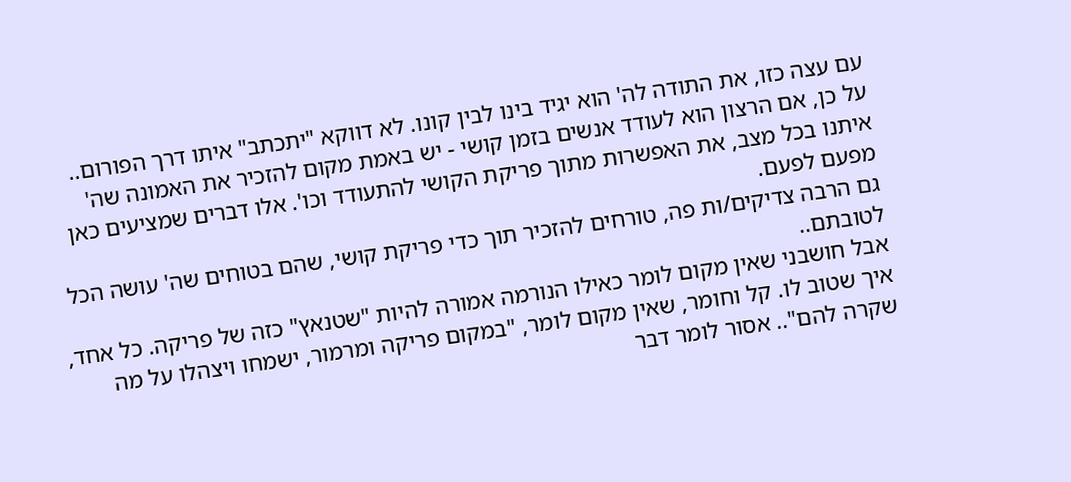עם עצה כזו, את התודה לה' הוא יגיד בינו לבין קונו. לא דווקא "יתכתב" איתו דרך הפורום..
על כן, אם הרצון הוא לעודד אנשים בזמן קושי - יש באמת מקום להזכיר את האמונה שה' איתנו בכל מצב, את האפשרות מתוך פריקת הקושי להתעודד וכו'. אלו דברים שמציעים כאן מפעם לפעם.
גם הרבה צדיקים/ות פה, טורחים להזכיר תוך כדי פריקת קושי, שהם בטוחים שה' עושה הכל לטובתם..
אבל חושבני שאין מקום לומר כאילו הנורמה אמורה להיות "שטנאץ" כזה של פריקה. כל אחד, איך שטוב לו. קל וחומר, שאין מקום לומר, "במקום פריקה ומרמור, ישמחו ויצהלו על מה שקרה להם".. אסור לומר דבר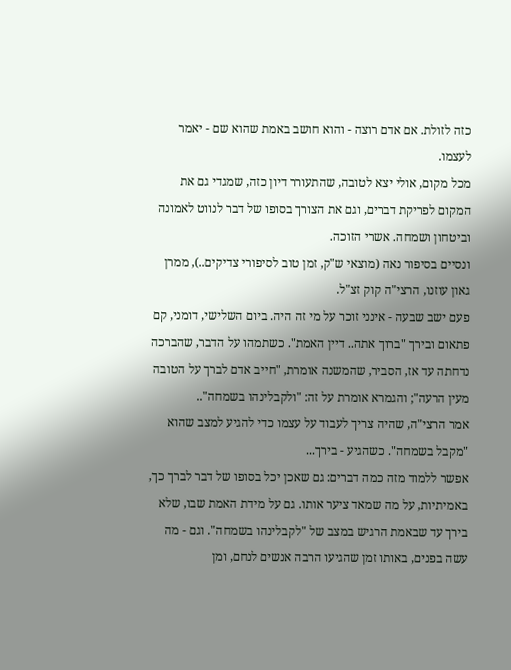כזה לזולת. אם אדם רוצה - והוא חושב באמת שהוא שם - יאמר לעצמו.
מכל מקום, אולי יצא לטובה, שהתעורר דיון כזה, שמגדי גם את המקום לפריקת דברים, וגם את הצורך בסופו של דבר לנווט לאמונה וביטחון ושמחה. אשרי הזוכה.
ונסיים בסיפור נאה (מוצאי ש"ק, זמן טוב לסיפורי צדיקים..), ממרן גאון עוזנו, הרצי"ה קוק זצ"ל.
פעם ישב שבעה - אינני זוכר על מי זה היה. ביום השלישי, דומני, קם פתאום ובירך "ברוך אתה.. דיין האמת". כשתמהו על הדבר, שהברכה נדחתה עד אז, הסביר, שהמשנה אומרת, "חייב אדם לברך על הטובה מעין הרעה"; והגמרא אומרת על זה: "ולקבלינהו בשמחה"..
אמר הרצי"ה, שהיה צריך לעבוד על עצמו כדי להגיע למצב שהוא "מקבל בשמחה". כשהגיע - בירך...
אפשר ללמוד מזה כמה דברים: גם שאכן יכל בסופו של דבר לברך כך, באמיתיות, על מה שמאד ציער אותו. גם על מידת האמת שבו, שלא בירך עד שבאמת הרגיש במצב של "לקבלינהו בשמחה". וגם - מה עשה בפנים, באותו זמן שהגיעו הרבה אנשים לנחם, ומן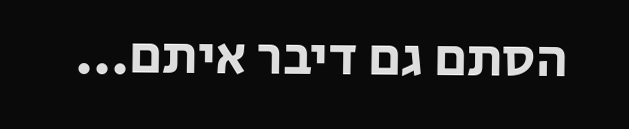הסתם גם דיבר איתם...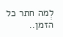לְמה חתר כל הזמן..